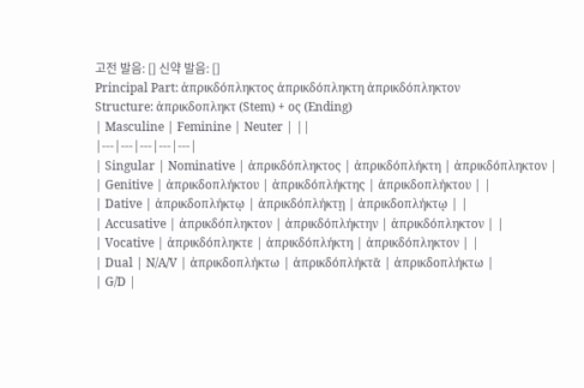고전 발음: [] 신약 발음: []
Principal Part: ἀπρικδόπληκτος ἀπρικδόπληκτη ἀπρικδόπληκτον
Structure: ἀπρικδοπληκτ (Stem) + ος (Ending)
| Masculine | Feminine | Neuter | ||
|---|---|---|---|---|
| Singular | Nominative | ἀπρικδόπληκτος | ἀπρικδόπλήκτη | ἀπρικδόπληκτον |
| Genitive | ἀπρικδοπλήκτου | ἀπρικδόπλήκτης | ἀπρικδοπλήκτου | |
| Dative | ἀπρικδοπλήκτῳ | ἀπρικδόπλήκτῃ | ἀπρικδοπλήκτῳ | |
| Accusative | ἀπρικδόπληκτον | ἀπρικδόπλήκτην | ἀπρικδόπληκτον | |
| Vocative | ἀπρικδόπληκτε | ἀπρικδόπλήκτη | ἀπρικδόπληκτον | |
| Dual | N/A/V | ἀπρικδοπλήκτω | ἀπρικδόπλήκτᾱ | ἀπρικδοπλήκτω |
| G/D |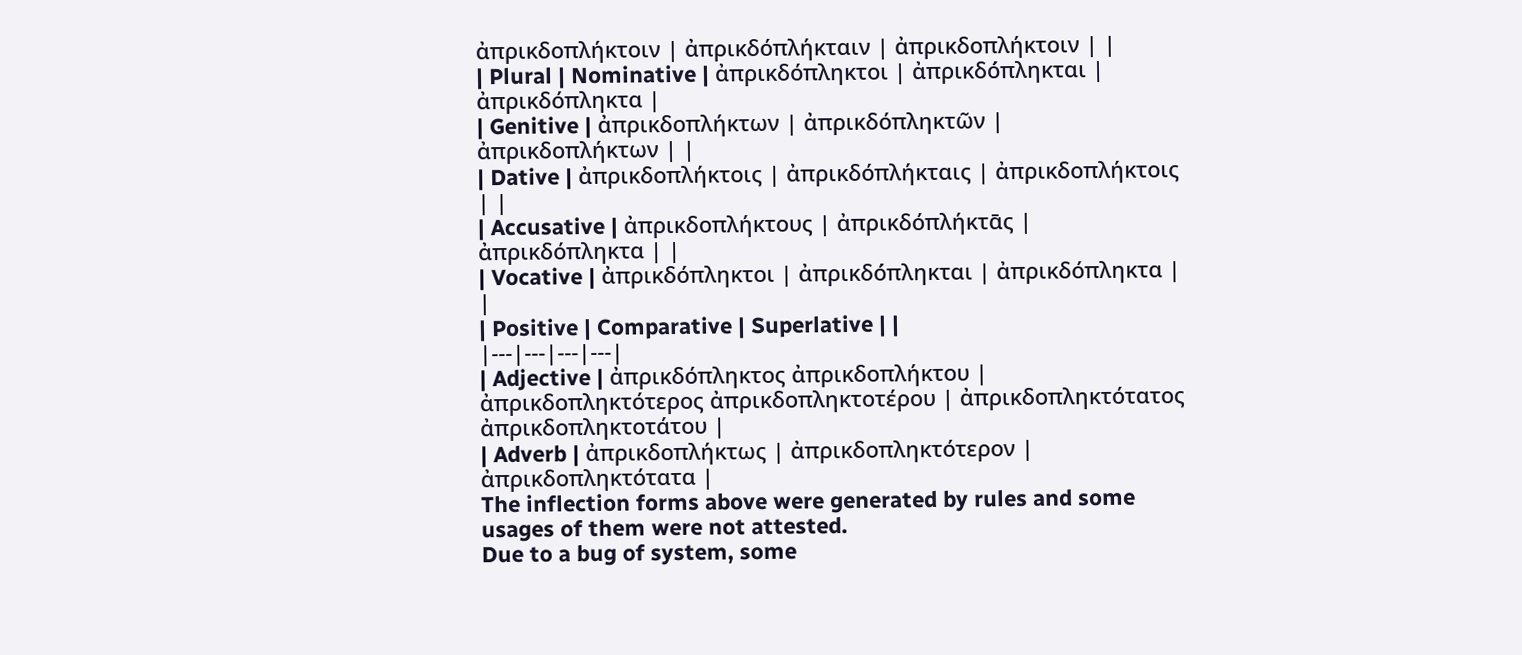ἀπρικδοπλήκτοιν | ἀπρικδόπλήκταιν | ἀπρικδοπλήκτοιν | |
| Plural | Nominative | ἀπρικδόπληκτοι | ἀπρικδό́πληκται | ἀπρικδόπληκτα |
| Genitive | ἀπρικδοπλήκτων | ἀπρικδόπληκτῶν | ἀπρικδοπλήκτων | |
| Dative | ἀπρικδοπλήκτοις | ἀπρικδόπλήκταις | ἀπρικδοπλήκτοις | |
| Accusative | ἀπρικδοπλήκτους | ἀπρικδόπλήκτᾱς | ἀπρικδόπληκτα | |
| Vocative | ἀπρικδόπληκτοι | ἀπρικδό́πληκται | ἀπρικδόπληκτα | |
| Positive | Comparative | Superlative | |
|---|---|---|---|
| Adjective | ἀπρικδόπληκτος ἀπρικδοπλήκτου | ἀπρικδοπληκτότερος ἀπρικδοπληκτοτέρου | ἀπρικδοπληκτότατος ἀπρικδοπληκτοτάτου |
| Adverb | ἀπρικδοπλήκτως | ἀπρικδοπληκτότερον | ἀπρικδοπληκτότατα |
The inflection forms above were generated by rules and some usages of them were not attested.
Due to a bug of system, some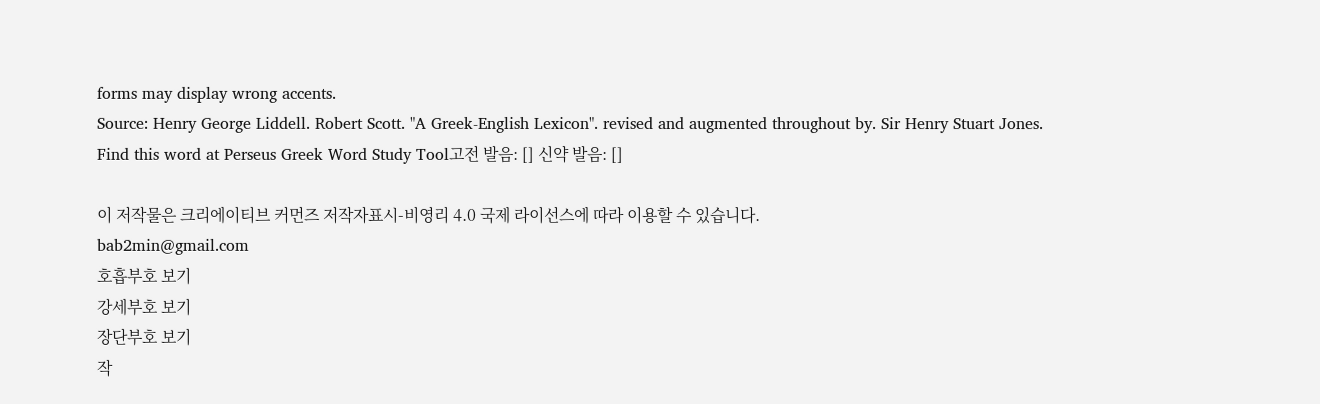forms may display wrong accents.
Source: Henry George Liddell. Robert Scott. "A Greek-English Lexicon". revised and augmented throughout by. Sir Henry Stuart Jones.
Find this word at Perseus Greek Word Study Tool고전 발음: [] 신약 발음: []

이 저작물은 크리에이티브 커먼즈 저작자표시-비영리 4.0 국제 라이선스에 따라 이용할 수 있습니다.
bab2min@gmail.com
호흡부호 보기
강세부호 보기
장단부호 보기
작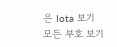은 Iota 보기
모든 부호 보기